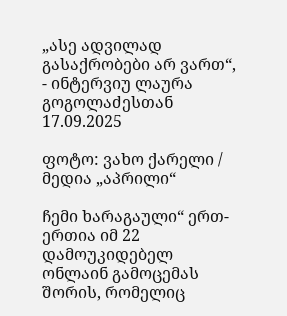„ასე ადვილად გასაქრობები არ ვართ“, - ინტერვიუ ლაურა გოგოლაძესთან
17.09.2025

ფოტო: ვახო ქარელი / მედია „აპრილი“

ჩემი ხარაგაული“ ერთ-ერთია იმ 22 დამოუკიდებელ ონლაინ გამოცემას შორის, რომელიც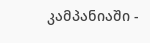კამპანიაში -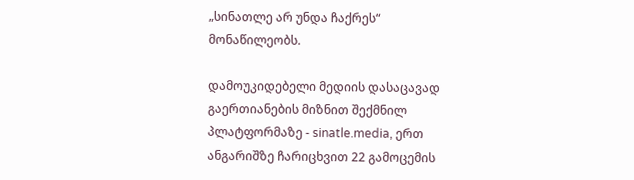„სინათლე არ უნდა ჩაქრეს“ მონაწილეობს.

დამოუკიდებელი მედიის დასაცავად გაერთიანების მიზნით შექმნილ პლატფორმაზე - sinatle.media, ერთ ანგარიშზე ჩარიცხვით 22 გამოცემის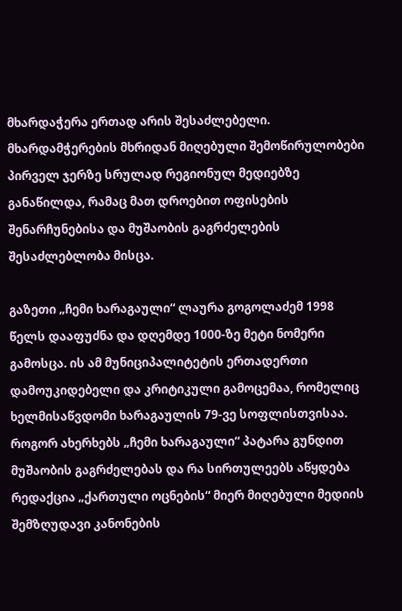მხარდაჭერა ერთად არის შესაძლებელი. მხარდამჭერების მხრიდან მიღებული შემოწირულობები პირველ ჯერზე სრულად რეგიონულ მედიებზე განაწილდა, რამაც მათ დროებით ოფისების შენარჩუნებისა და მუშაობის გაგრძელების შესაძლებლობა მისცა.

გაზეთი „ჩემი ხარაგაული“ ლაურა გოგოლაძემ 1998 წელს დააფუძნა და დღემდე 1000-ზე მეტი ნომერი გამოსცა. ის ამ მუნიციპალიტეტის ერთადერთი დამოუკიდებელი და კრიტიკული გამოცემაა, რომელიც ხელმისაწვდომი ხარაგაულის 79-ვე სოფლისთვისაა. როგორ ახერხებს „ჩემი ხარაგაული“ პატარა გუნდით მუშაობის გაგრძელებას და რა სირთულეებს აწყდება რედაქცია „ქართული ოცნების“ მიერ მიღებული მედიის შემზღუდავი კანონების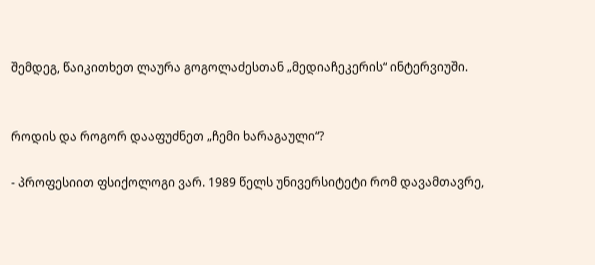შემდეგ, წაიკითხეთ ლაურა გოგოლაძესთან „მედიაჩეკერის“ ინტერვიუში.


როდის და როგორ დააფუძნეთ „ჩემი ხარაგაული“?

- პროფესიით ფსიქოლოგი ვარ. 1989 წელს უნივერსიტეტი რომ დავამთავრე,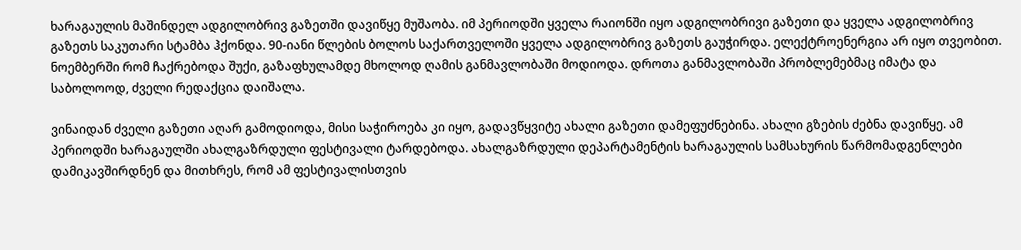ხარაგაულის მაშინდელ ადგილობრივ გაზეთში დავიწყე მუშაობა. იმ პერიოდში ყველა რაიონში იყო ადგილობრივი გაზეთი და ყველა ადგილობრივ გაზეთს საკუთარი სტამბა ჰქონდა. 90-იანი წლების ბოლოს საქართველოში ყველა ადგილობრივ გაზეთს გაუჭირდა. ელექტროენერგია არ იყო თვეობით. ნოემბერში რომ ჩაქრებოდა შუქი, გაზაფხულამდე მხოლოდ ღამის განმავლობაში მოდიოდა. დროთა განმავლობაში პრობლემებმაც იმატა და საბოლოოდ, ძველი რედაქცია დაიშალა.

ვინაიდან ძველი გაზეთი აღარ გამოდიოდა, მისი საჭიროება კი იყო, გადავწყვიტე ახალი გაზეთი დამეფუძნებინა. ახალი გზების ძებნა დავიწყე. ამ პერიოდში ხარაგაულში ახალგაზრდული ფესტივალი ტარდებოდა. ახალგაზრდული დეპარტამენტის ხარაგაულის სამსახურის წარმომადგენლები დამიკავშირდნენ და მითხრეს, რომ ამ ფესტივალისთვის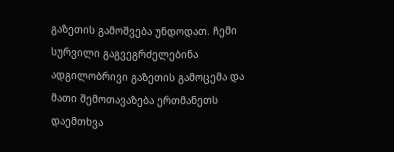გაზეთის გამოშვება უნდოდათ. ჩემი სურვილი გაგვეგრძელებინა ადგილობრივი გაზეთის გამოცემა და მათი შემოთავაზება ერთმანეთს დაემთხვა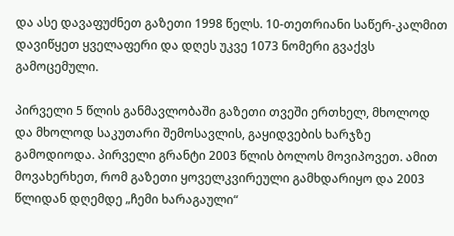და ასე დავაფუძნეთ გაზეთი 1998 წელს. 10-თეთრიანი საწერ-კალმით დავიწყეთ ყველაფერი და დღეს უკვე 1073 ნომერი გვაქვს გამოცემული.

პირველი 5 წლის განმავლობაში გაზეთი თვეში ერთხელ, მხოლოდ და მხოლოდ საკუთარი შემოსავლის, გაყიდვების ხარჯზე გამოდიოდა. პირველი გრანტი 2003 წლის ბოლოს მოვიპოვეთ. ამით მოვახერხეთ, რომ გაზეთი ყოველკვირეული გამხდარიყო და 2003 წლიდან დღემდე „ჩემი ხარაგაული“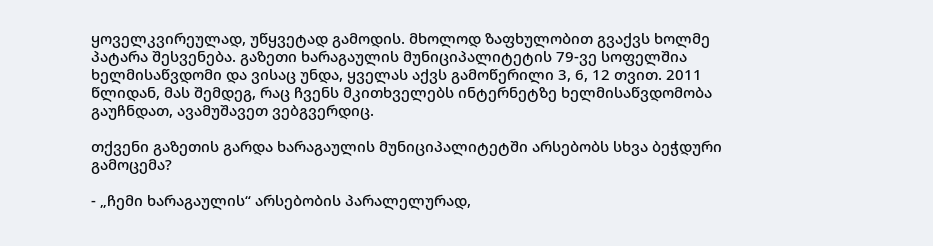ყოველკვირეულად, უწყვეტად გამოდის. მხოლოდ ზაფხულობით გვაქვს ხოლმე პატარა შესვენება. გაზეთი ხარაგაულის მუნიციპალიტეტის 79-ვე სოფელშია ხელმისაწვდომი და ვისაც უნდა, ყველას აქვს გამოწერილი 3, 6, 12 თვით. 2011 წლიდან, მას შემდეგ, რაც ჩვენს მკითხველებს ინტერნეტზე ხელმისაწვდომობა გაუჩნდათ, ავამუშავეთ ვებგვერდიც.

თქვენი გაზეთის გარდა ხარაგაულის მუნიციპალიტეტში არსებობს სხვა ბეჭდური გამოცემა?

- „ჩემი ხარაგაულის“ არსებობის პარალელურად,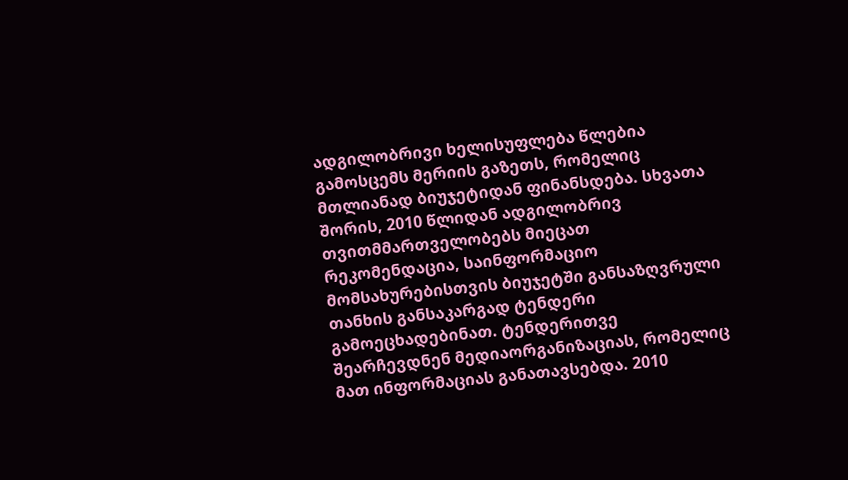ადგილობრივი ხელისუფლება წლებია გამოსცემს მერიის გაზეთს, რომელიც მთლიანად ბიუჯეტიდან ფინანსდება. სხვათა შორის, 2010 წლიდან ადგილობრივ თვითმმართველობებს მიეცათ რეკომენდაცია, საინფორმაციო მომსახურებისთვის ბიუჯეტში განსაზღვრული თანხის განსაკარგად ტენდერი გამოეცხადებინათ. ტენდერითვე შეარჩევდნენ მედიაორგანიზაციას, რომელიც მათ ინფორმაციას განათავსებდა. 2010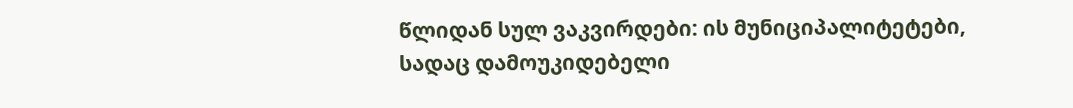წლიდან სულ ვაკვირდები: ის მუნიციპალიტეტები, სადაც დამოუკიდებელი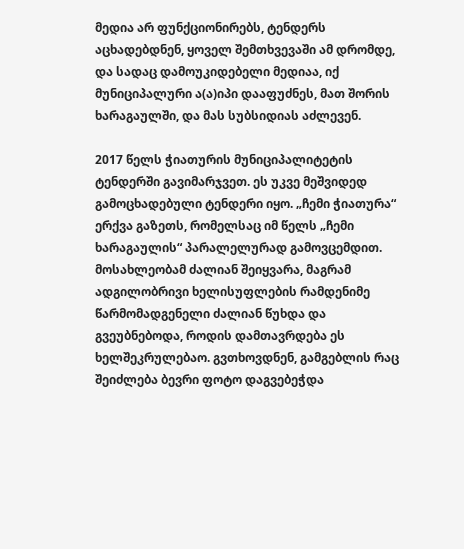მედია არ ფუნქციონირებს, ტენდერს აცხადებდნენ, ყოველ შემთხვევაში ამ დრომდე, და სადაც დამოუკიდებელი მედიაა, იქ მუნიციპალური ა(ა)იპი დააფუძნეს, მათ შორის ხარაგაულში, და მას სუბსიდიას აძლევენ.

2017 წელს ჭიათურის მუნიციპალიტეტის ტენდერში გავიმარჯვეთ. ეს უკვე მეშვიდედ გამოცხადებული ტენდერი იყო. „ჩემი ჭიათურა“ ერქვა გაზეთს, რომელსაც იმ წელს „ჩემი ხარაგაულის“ პარალელურად გამოვცემდით. მოსახლეობამ ძალიან შეიყვარა, მაგრამ ადგილობრივი ხელისუფლების რამდენიმე წარმომადგენელი ძალიან წუხდა და გვეუბნებოდა, როდის დამთავრდება ეს ხელშეკრულებაო. გვთხოვდნენ, გამგებლის რაც შეიძლება ბევრი ფოტო დაგვებეჭდა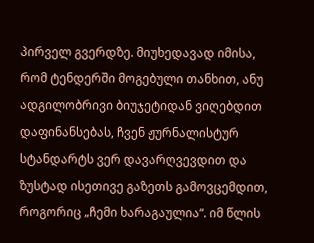პირველ გვერდზე. მიუხედავად იმისა, რომ ტენდერში მოგებული თანხით, ანუ ადგილობრივი ბიუჯეტიდან ვიღებდით დაფინანსებას, ჩვენ ჟურნალისტურ სტანდარტს ვერ დავარღვევდით და ზუსტად ისეთივე გაზეთს გამოვცემდით, როგორიც „ჩემი ხარაგაულია“. იმ წლის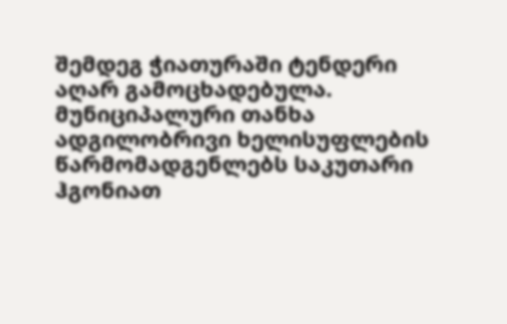შემდეგ ჭიათურაში ტენდერი აღარ გამოცხადებულა. მუნიციპალური თანხა ადგილობრივი ხელისუფლების წარმომადგენლებს საკუთარი ჰგონიათ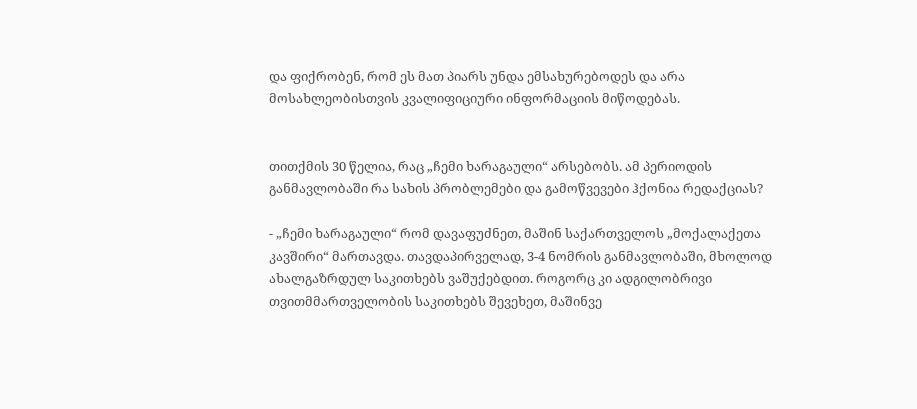და ფიქრობენ, რომ ეს მათ პიარს უნდა ემსახურებოდეს და არა მოსახლეობისთვის კვალიფიციური ინფორმაციის მიწოდებას.


თითქმის 30 წელია, რაც „ჩემი ხარაგაული“ არსებობს. ამ პერიოდის განმავლობაში რა სახის პრობლემები და გამოწვევები ჰქონია რედაქციას?

- „ჩემი ხარაგაული“ რომ დავაფუძნეთ, მაშინ საქართველოს „მოქალაქეთა კავშირი“ მართავდა. თავდაპირველად, 3-4 ნომრის განმავლობაში, მხოლოდ ახალგაზრდულ საკითხებს ვაშუქებდით. როგორც კი ადგილობრივი თვითმმართველობის საკითხებს შევეხეთ, მაშინვე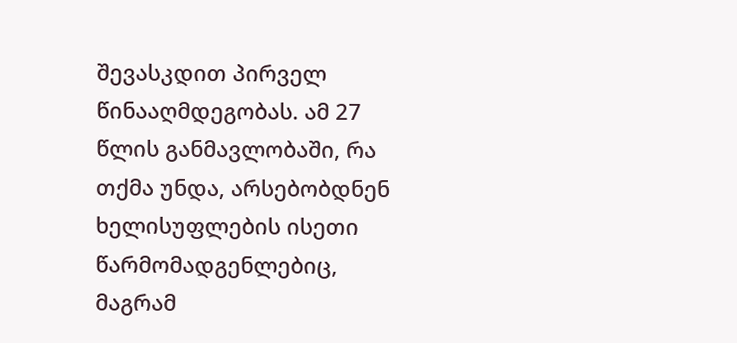შევასკდით პირველ წინააღმდეგობას. ამ 27 წლის განმავლობაში, რა თქმა უნდა, არსებობდნენ ხელისუფლების ისეთი წარმომადგენლებიც, მაგრამ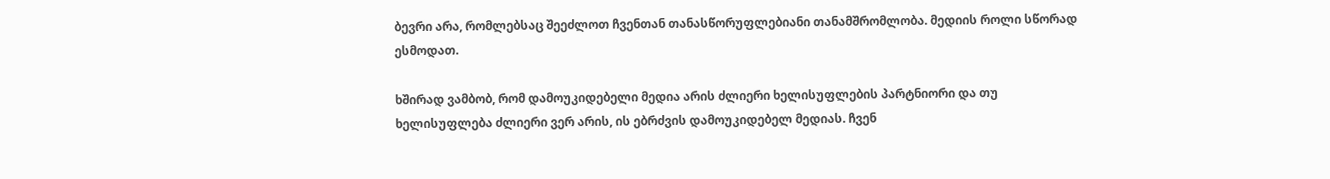ბევრი არა, რომლებსაც შეეძლოთ ჩვენთან თანასწორუფლებიანი თანამშრომლობა. მედიის როლი სწორად ესმოდათ.

ხშირად ვამბობ, რომ დამოუკიდებელი მედია არის ძლიერი ხელისუფლების პარტნიორი და თუ ხელისუფლება ძლიერი ვერ არის, ის ებრძვის დამოუკიდებელ მედიას. ჩვენ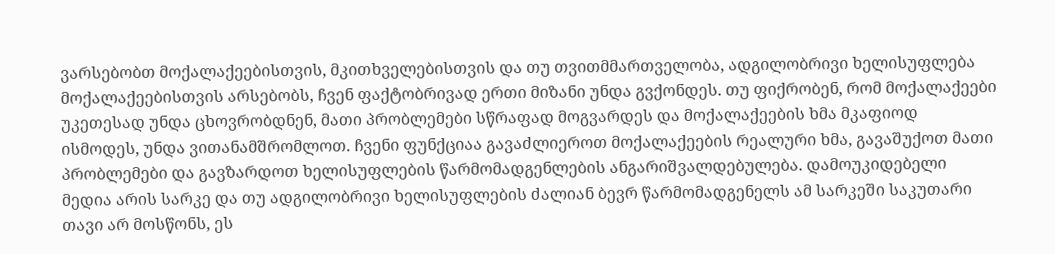ვარსებობთ მოქალაქეებისთვის, მკითხველებისთვის და თუ თვითმმართველობა, ადგილობრივი ხელისუფლება მოქალაქეებისთვის არსებობს, ჩვენ ფაქტობრივად ერთი მიზანი უნდა გვქონდეს. თუ ფიქრობენ, რომ მოქალაქეები უკეთესად უნდა ცხოვრობდნენ, მათი პრობლემები სწრაფად მოგვარდეს და მოქალაქეების ხმა მკაფიოდ ისმოდეს, უნდა ვითანამშრომლოთ. ჩვენი ფუნქციაა გავაძლიეროთ მოქალაქეების რეალური ხმა, გავაშუქოთ მათი პრობლემები და გავზარდოთ ხელისუფლების წარმომადგენლების ანგარიშვალდებულება. დამოუკიდებელი მედია არის სარკე და თუ ადგილობრივი ხელისუფლების ძალიან ბევრ წარმომადგენელს ამ სარკეში საკუთარი თავი არ მოსწონს, ეს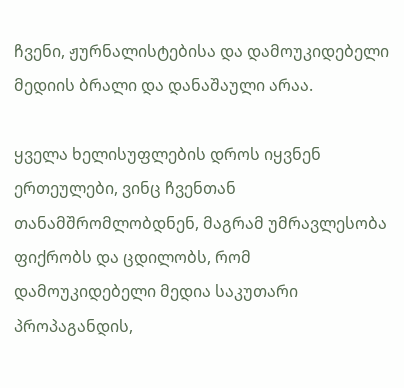ჩვენი, ჟურნალისტებისა და დამოუკიდებელი მედიის ბრალი და დანაშაული არაა.

ყველა ხელისუფლების დროს იყვნენ ერთეულები, ვინც ჩვენთან თანამშრომლობდნენ, მაგრამ უმრავლესობა ფიქრობს და ცდილობს, რომ დამოუკიდებელი მედია საკუთარი პროპაგანდის,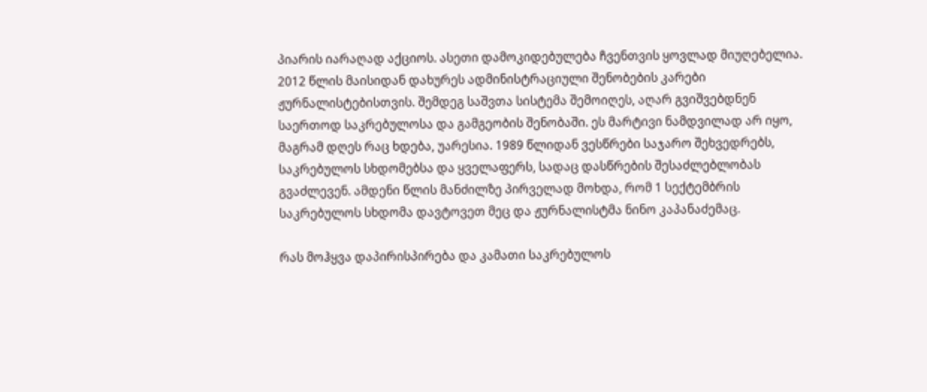პიარის იარაღად აქციოს. ასეთი დამოკიდებულება ჩვენთვის ყოვლად მიუღებელია. 2012 წლის მაისიდან დახურეს ადმინისტრაციული შენობების კარები ჟურნალისტებისთვის. შემდეგ საშვთა სისტემა შემოიღეს, აღარ გვიშვებდნენ საერთოდ საკრებულოსა და გამგეობის შენობაში. ეს მარტივი ნამდვილად არ იყო, მაგრამ დღეს რაც ხდება, უარესია. 1989 წლიდან ვესწრები საჯარო შეხვედრებს, საკრებულოს სხდომებსა და ყველაფერს, სადაც დასწრების შესაძლებლობას გვაძლევენ. ამდენი წლის მანძილზე პირველად მოხდა, რომ 1 სექტემბრის საკრებულოს სხდომა დავტოვეთ მეც და ჟურნალისტმა ნინო კაპანაძემაც.

რას მოჰყვა დაპირისპირება და კამათი საკრებულოს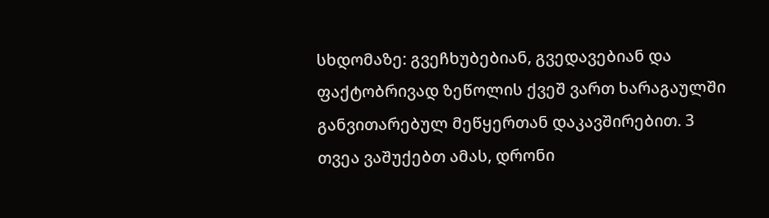სხდომაზე: გვეჩხუბებიან, გვედავებიან და ფაქტობრივად ზეწოლის ქვეშ ვართ ხარაგაულში განვითარებულ მეწყერთან დაკავშირებით. 3 თვეა ვაშუქებთ ამას, დრონი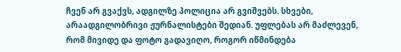ჩვენ არ გვაქვს, ადგილზე პოლიცია არ გვიშვებს. სხვები, არაადგილობრივი ჟურნალისტები შედიან. უფლებას არ მაძლევენ, რომ მივიდე და ფოტო გადავიღო, როგორ იწმინდება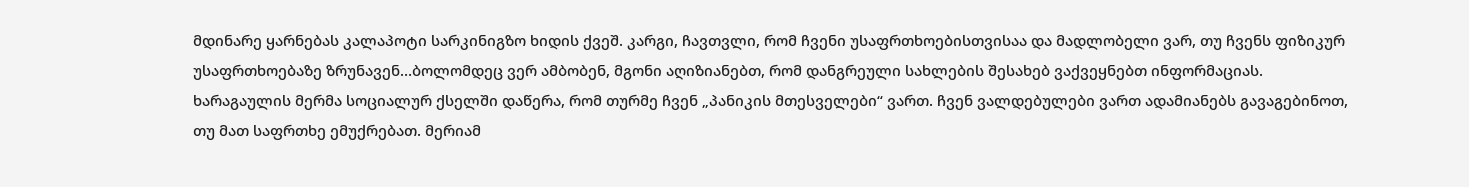მდინარე ყარნებას კალაპოტი სარკინიგზო ხიდის ქვეშ. კარგი, ჩავთვლი, რომ ჩვენი უსაფრთხოებისთვისაა და მადლობელი ვარ, თუ ჩვენს ფიზიკურ უსაფრთხოებაზე ზრუნავენ…ბოლომდეც ვერ ამბობენ, მგონი აღიზიანებთ, რომ დანგრეული სახლების შესახებ ვაქვეყნებთ ინფორმაციას. ხარაგაულის მერმა სოციალურ ქსელში დაწერა, რომ თურმე ჩვენ „პანიკის მთესველები“ ვართ. ჩვენ ვალდებულები ვართ ადამიანებს გავაგებინოთ, თუ მათ საფრთხე ემუქრებათ. მერიამ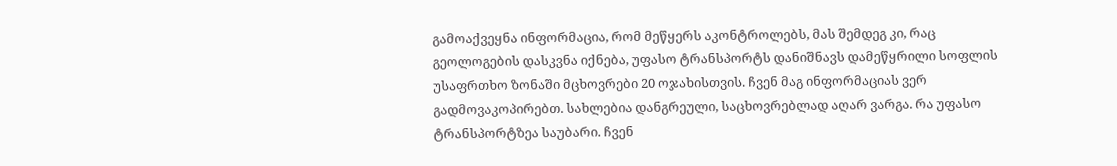გამოაქვეყნა ინფორმაცია, რომ მეწყერს აკონტროლებს, მას შემდეგ კი, რაც გეოლოგების დასკვნა იქნება, უფასო ტრანსპორტს დანიშნავს დამეწყრილი სოფლის უსაფრთხო ზონაში მცხოვრები 20 ოჯახისთვის. ჩვენ მაგ ინფორმაციას ვერ გადმოვაკოპირებთ. სახლებია დანგრეული, საცხოვრებლად აღარ ვარგა. რა უფასო ტრანსპორტზეა საუბარი. ჩვენ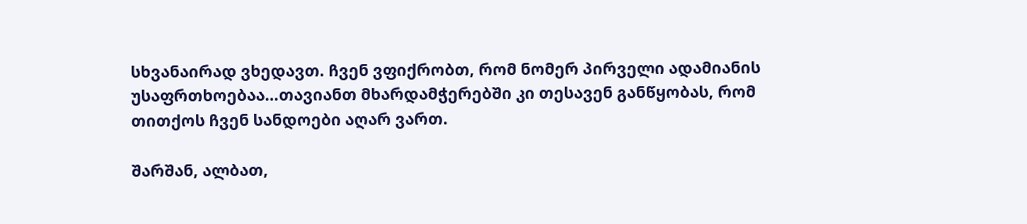სხვანაირად ვხედავთ. ჩვენ ვფიქრობთ, რომ ნომერ პირველი ადამიანის უსაფრთხოებაა…თავიანთ მხარდამჭერებში კი თესავენ განწყობას, რომ თითქოს ჩვენ სანდოები აღარ ვართ.

შარშან, ალბათ,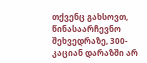თქვენც გახსოვთ, წინასაარჩევნო შეხვედრაზე, 300-კაციან დარაზში არ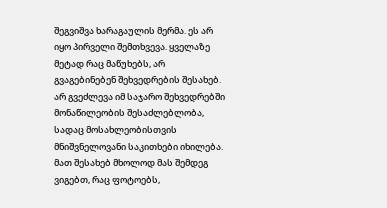შეგვიშვა ხარაგაულის მერმა. ეს არ იყო პირველი შემთხვევა. ყველაზე მეტად რაც მაწუხებს, არ გვაგებინებენ შეხვედრების შესახებ. არ გვეძლევა იმ საჯარო შეხვედრებში მონაწილეობის შესაძლებლობა, სადაც მოსახლეობისთვის მნიშვნელოვანი საკითხები იხილება. მათ შესახებ მხოლოდ მას შემდეგ ვიგებთ, რაც ფოტოებს,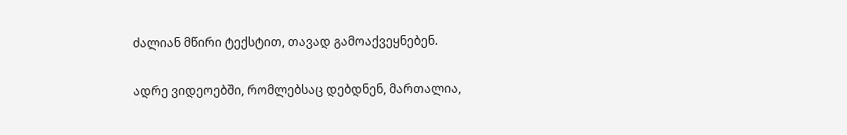ძალიან მწირი ტექსტით, თავად გამოაქვეყნებენ.

ადრე ვიდეოებში, რომლებსაც დებდნენ, მართალია,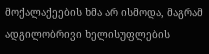მოქალაქეების ხმა არ ისმოდა, მაგრამ ადგილობრივი ხელისუფლების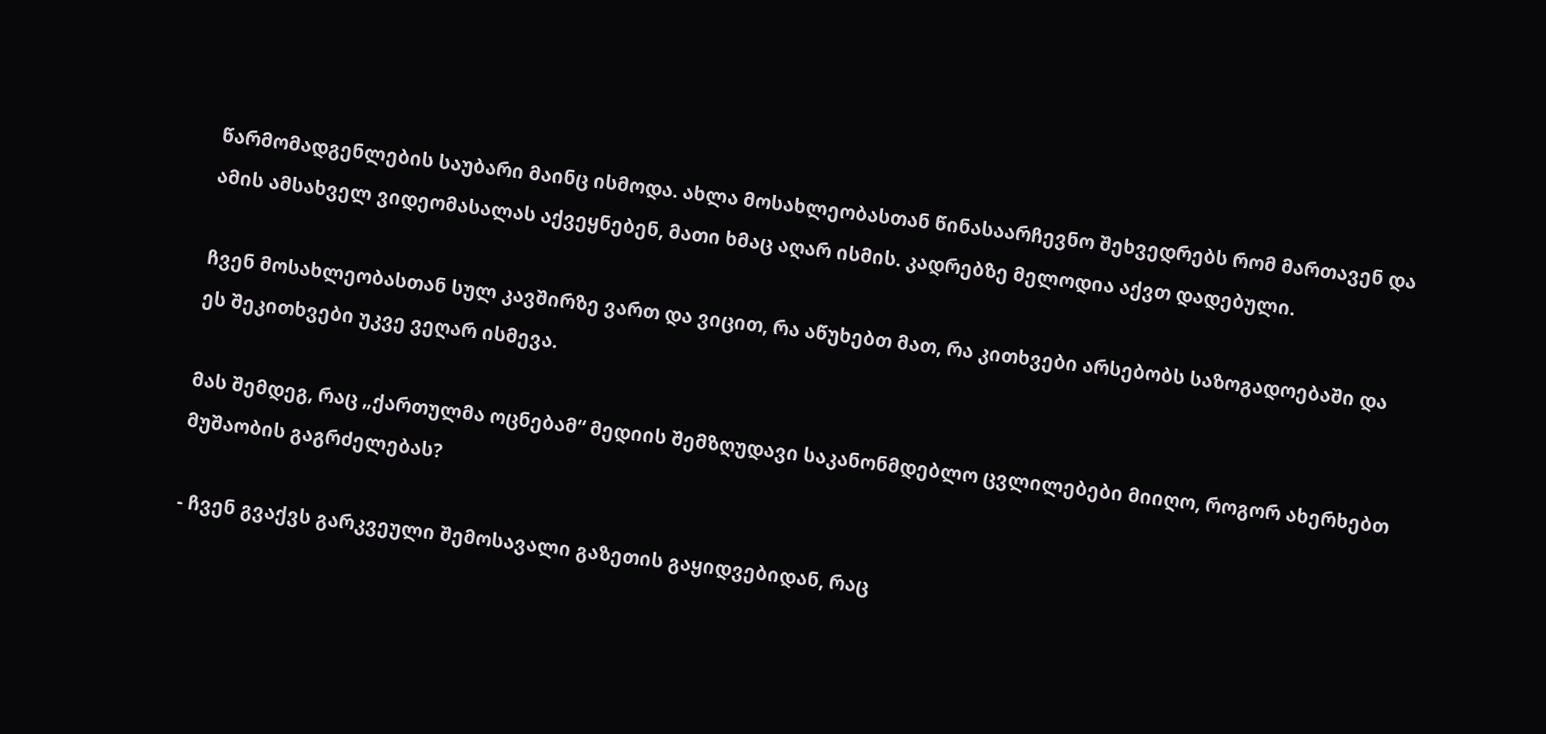წარმომადგენლების საუბარი მაინც ისმოდა. ახლა მოსახლეობასთან წინასაარჩევნო შეხვედრებს რომ მართავენ და ამის ამსახველ ვიდეომასალას აქვეყნებენ, მათი ხმაც აღარ ისმის. კადრებზე მელოდია აქვთ დადებული.

ჩვენ მოსახლეობასთან სულ კავშირზე ვართ და ვიცით, რა აწუხებთ მათ, რა კითხვები არსებობს საზოგადოებაში და ეს შეკითხვები უკვე ვეღარ ისმევა.

მას შემდეგ, რაც „ქართულმა ოცნებამ“ მედიის შემზღუდავი საკანონმდებლო ცვლილებები მიიღო, როგორ ახერხებთ მუშაობის გაგრძელებას?

- ჩვენ გვაქვს გარკვეული შემოსავალი გაზეთის გაყიდვებიდან, რაც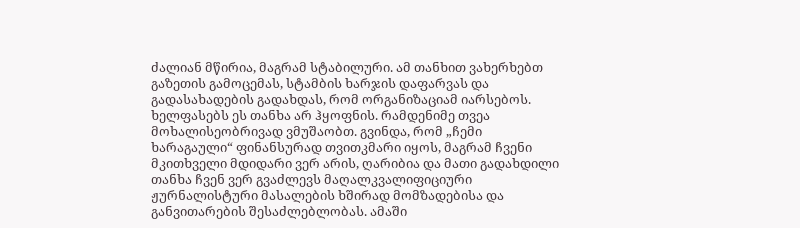ძალიან მწირია, მაგრამ სტაბილური. ამ თანხით ვახერხებთ გაზეთის გამოცემას, სტამბის ხარჯის დაფარვას და გადასახადების გადახდას, რომ ორგანიზაციამ იარსებოს. ხელფასებს ეს თანხა არ ჰყოფნის. რამდენიმე თვეა მოხალისეობრივად ვმუშაობთ. გვინდა, რომ „ჩემი ხარაგაული“ ფინანსურად თვითკმარი იყოს, მაგრამ ჩვენი მკითხველი მდიდარი ვერ არის, ღარიბია და მათი გადახდილი თანხა ჩვენ ვერ გვაძლევს მაღალკვალიფიციური ჟურნალისტური მასალების ხშირად მომზადებისა და განვითარების შესაძლებლობას. ამაში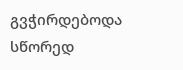გვჭირდებოდა სწორედ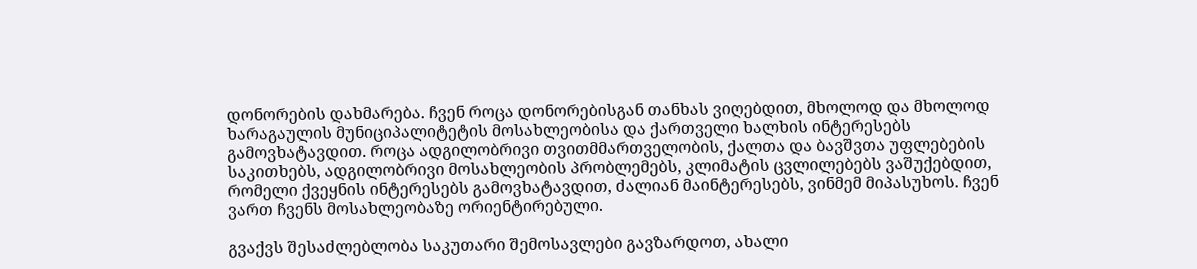დონორების დახმარება. ჩვენ როცა დონორებისგან თანხას ვიღებდით, მხოლოდ და მხოლოდ ხარაგაულის მუნიციპალიტეტის მოსახლეობისა და ქართველი ხალხის ინტერესებს გამოვხატავდით. როცა ადგილობრივი თვითმმართველობის, ქალთა და ბავშვთა უფლებების საკითხებს, ადგილობრივი მოსახლეობის პრობლემებს, კლიმატის ცვლილებებს ვაშუქებდით, რომელი ქვეყნის ინტერესებს გამოვხატავდით, ძალიან მაინტერესებს, ვინმემ მიპასუხოს. ჩვენ ვართ ჩვენს მოსახლეობაზე ორიენტირებული.

გვაქვს შესაძლებლობა საკუთარი შემოსავლები გავზარდოთ, ახალი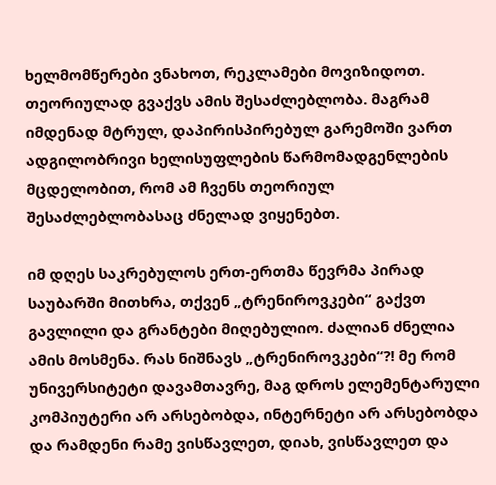ხელმომწერები ვნახოთ, რეკლამები მოვიზიდოთ. თეორიულად გვაქვს ამის შესაძლებლობა. მაგრამ იმდენად მტრულ, დაპირისპირებულ გარემოში ვართ ადგილობრივი ხელისუფლების წარმომადგენლების მცდელობით, რომ ამ ჩვენს თეორიულ შესაძლებლობასაც ძნელად ვიყენებთ.

იმ დღეს საკრებულოს ერთ-ერთმა წევრმა პირად საუბარში მითხრა, თქვენ „ტრენიროვკები“ გაქვთ გავლილი და გრანტები მიღებულიო. ძალიან ძნელია ამის მოსმენა. რას ნიშნავს „ტრენიროვკები“?! მე რომ უნივერსიტეტი დავამთავრე, მაგ დროს ელემენტარული კომპიუტერი არ არსებობდა, ინტერნეტი არ არსებობდა და რამდენი რამე ვისწავლეთ, დიახ, ვისწავლეთ და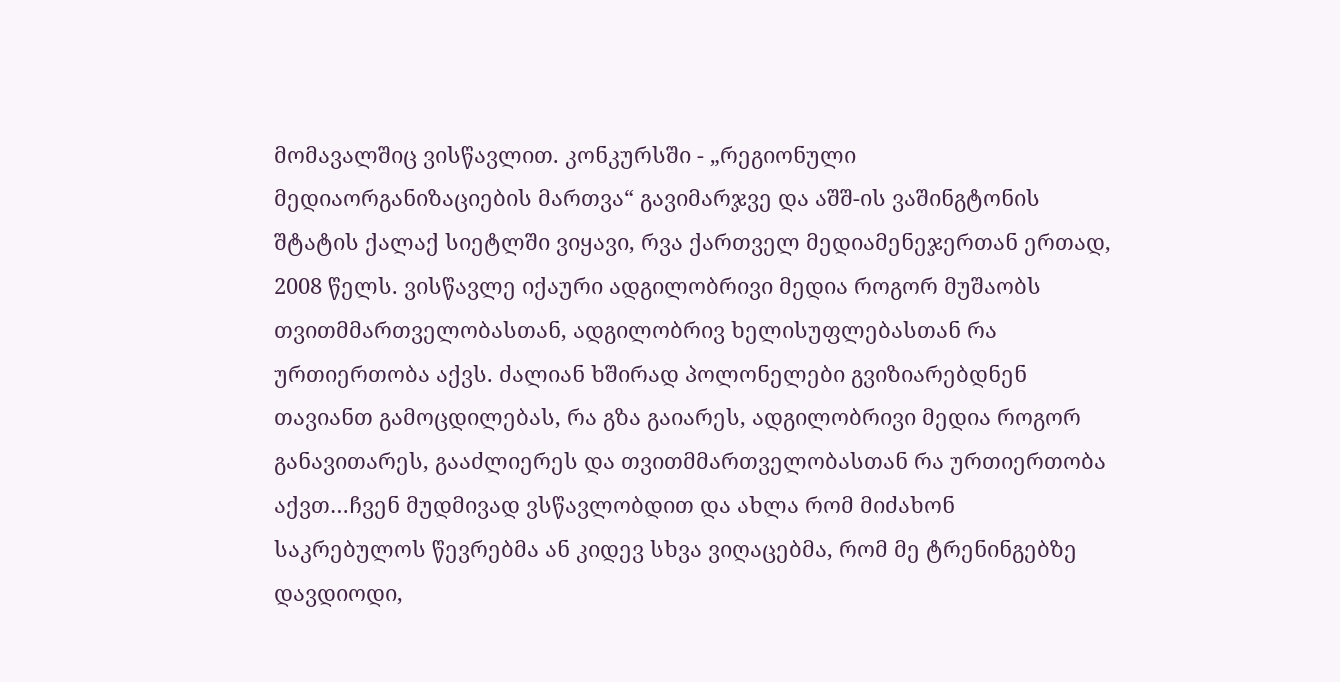მომავალშიც ვისწავლით. კონკურსში - „რეგიონული მედიაორგანიზაციების მართვა“ გავიმარჯვე და აშშ-ის ვაშინგტონის შტატის ქალაქ სიეტლში ვიყავი, რვა ქართველ მედიამენეჯერთან ერთად, 2008 წელს. ვისწავლე იქაური ადგილობრივი მედია როგორ მუშაობს თვითმმართველობასთან, ადგილობრივ ხელისუფლებასთან რა ურთიერთობა აქვს. ძალიან ხშირად პოლონელები გვიზიარებდნენ თავიანთ გამოცდილებას, რა გზა გაიარეს, ადგილობრივი მედია როგორ განავითარეს, გააძლიერეს და თვითმმართველობასთან რა ურთიერთობა აქვთ…ჩვენ მუდმივად ვსწავლობდით და ახლა რომ მიძახონ საკრებულოს წევრებმა ან კიდევ სხვა ვიღაცებმა, რომ მე ტრენინგებზე დავდიოდი,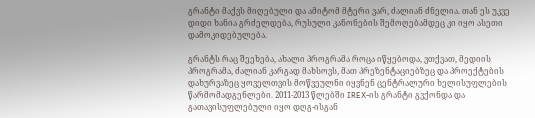გრანტი მაქვს მიღებული და ამიტომ მტერი ვარ, ძალიან ძნელია. თან ეს უკვე დიდი ხანია გრძელდება, რუსული კანონების შემოღებამდეც კი იყო ასეთი დამოკიდებულება.

გრანტს რაც შეეხება, ახალი პროგრამა როცა იწყებოდა, ვთქვათ, მედიის პროგრამა, ძალიან კარგად მახსოვს, მათ პრეზენტაციებზეც და პროექტების დახურვაზეც ყოველთვის მოწვეულნი იყვნენ ცენტრალური ხელისუფლების წარმომადგენლები. 2011-2013 წლებში IREX-ის გრანტი გვქონდა და გათავისუფლებული იყო დღგ-ისგან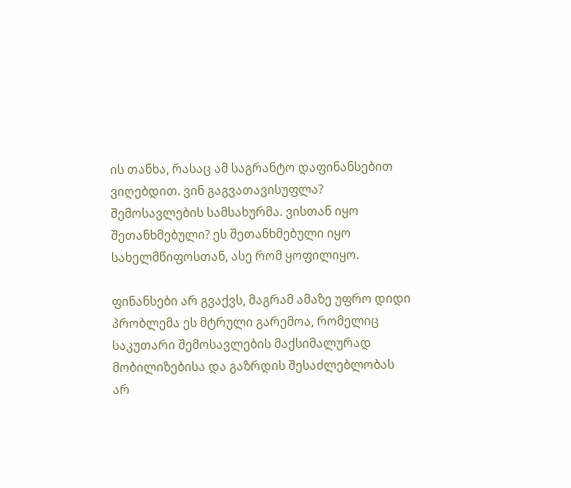ის თანხა, რასაც ამ საგრანტო დაფინანსებით ვიღებდით. ვინ გაგვათავისუფლა? შემოსავლების სამსახურმა. ვისთან იყო შეთანხმებული? ეს შეთანხმებული იყო სახელმწიფოსთან, ასე რომ ყოფილიყო.

ფინანსები არ გვაქვს, მაგრამ ამაზე უფრო დიდი პრობლემა ეს მტრული გარემოა, რომელიც საკუთარი შემოსავლების მაქსიმალურად მობილიზებისა და გაზრდის შესაძლებლობას არ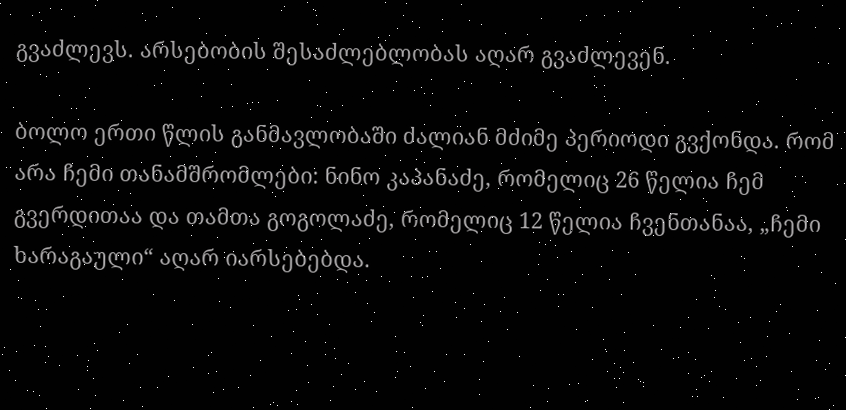გვაძლევს. არსებობის შესაძლებლობას აღარ გვაძლევენ.

ბოლო ერთი წლის განმავლობაში ძალიან მძიმე პერიოდი გვქონდა. რომ არა ჩემი თანამშრომლები: ნინო კაპანაძე, რომელიც 26 წელია ჩემ გვერდითაა და თამთა გოგოლაძე, რომელიც 12 წელია ჩვენთანაა, „ჩემი ხარაგაული“ აღარ იარსებებდა.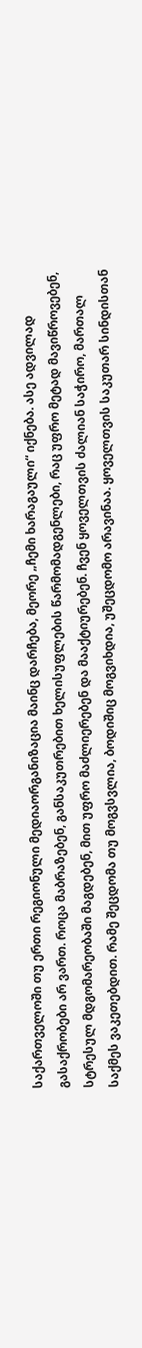საქართველოში თუ ერთი რეგიონული მედიაორგანიზაცია მაინც დარჩება, მეორე „ჩემი ხარაგაული“ იქნება. ასე ადვილად გასაქრობები არ ვართ. როცა მაბრაზებენ, განსაკუთრებით ხელისუფლების წარმომადგენლები, რაც უფრო მეტად მავიწროვებენ, სტრესულ მდგომარეობაში მაგდებენ, მით უფრო მაძლიერებენ და მააქტიურებენ. ჩვენ ყოველთვის ძალიან საჭირო, მართალ საქმეს ვაკეთებდით. რამე შეცდომა თუ მოგვსვლია, ბოდიშიც მოგვიხდია, უშეცდომო არავინაა. ყოველთვის საკუთარ სინდისთან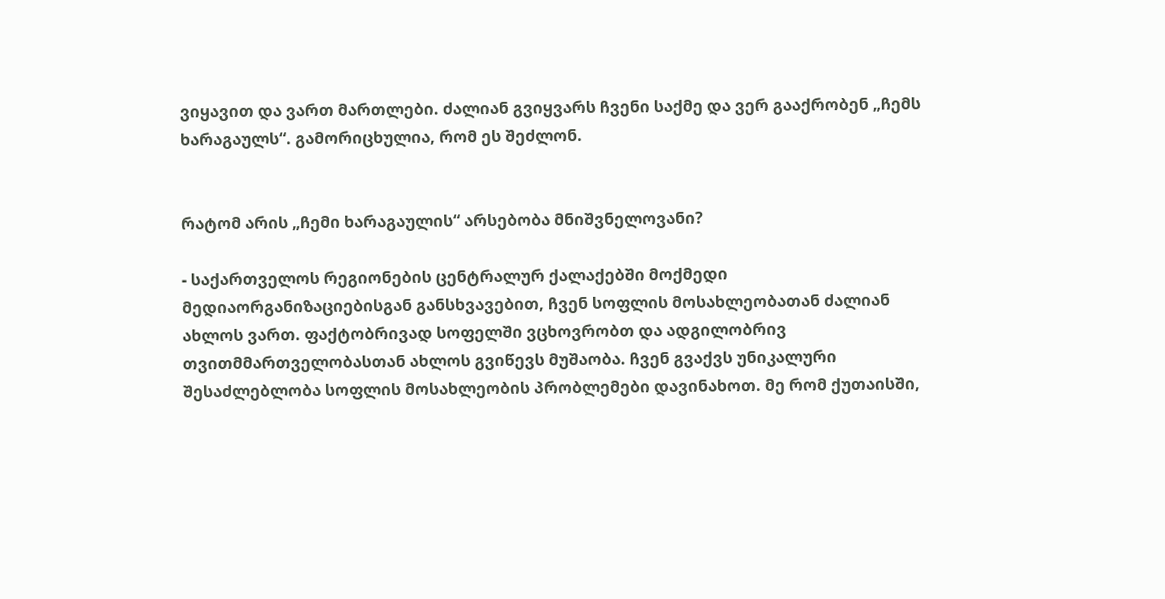ვიყავით და ვართ მართლები. ძალიან გვიყვარს ჩვენი საქმე და ვერ გააქრობენ „ჩემს ხარაგაულს“. გამორიცხულია, რომ ეს შეძლონ.


რატომ არის „ჩემი ხარაგაულის“ არსებობა მნიშვნელოვანი?

- საქართველოს რეგიონების ცენტრალურ ქალაქებში მოქმედი მედიაორგანიზაციებისგან განსხვავებით, ჩვენ სოფლის მოსახლეობათან ძალიან ახლოს ვართ. ფაქტობრივად სოფელში ვცხოვრობთ და ადგილობრივ თვითმმართველობასთან ახლოს გვიწევს მუშაობა. ჩვენ გვაქვს უნიკალური შესაძლებლობა სოფლის მოსახლეობის პრობლემები დავინახოთ. მე რომ ქუთაისში,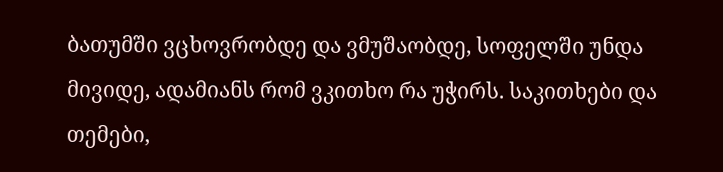ბათუმში ვცხოვრობდე და ვმუშაობდე, სოფელში უნდა მივიდე, ადამიანს რომ ვკითხო რა უჭირს. საკითხები და თემები,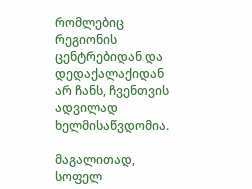რომლებიც რეგიონის ცენტრებიდან და დედაქალაქიდან არ ჩანს, ჩვენთვის ადვილად ხელმისაწვდომია.

მაგალითად, სოფელ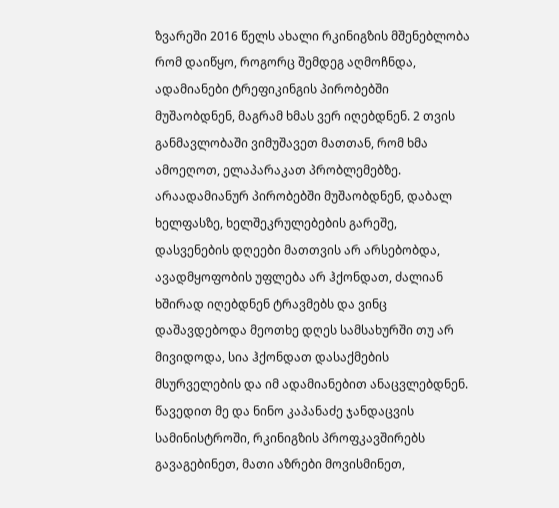ზვარეში 2016 წელს ახალი რკინიგზის მშენებლობა რომ დაიწყო, როგორც შემდეგ აღმოჩნდა, ადამიანები ტრეფიკინგის პირობებში მუშაობდნენ, მაგრამ ხმას ვერ იღებდნენ. 2 თვის განმავლობაში ვიმუშავეთ მათთან, რომ ხმა ამოეღოთ, ელაპარაკათ პრობლემებზე. არაადამიანურ პირობებში მუშაობდნენ, დაბალ ხელფასზე, ხელშეკრულებების გარეშე, დასვენების დღეები მათთვის არ არსებობდა, ავადმყოფობის უფლება არ ჰქონდათ, ძალიან ხშირად იღებდნენ ტრავმებს და ვინც დაშავდებოდა მეოთხე დღეს სამსახურში თუ არ მივიდოდა, სია ჰქონდათ დასაქმების მსურველების და იმ ადამიანებით ანაცვლებდნენ. წავედით მე და ნინო კაპანაძე ჯანდაცვის სამინისტროში, რკინიგზის პროფკავშირებს გავაგებინეთ, მათი აზრები მოვისმინეთ,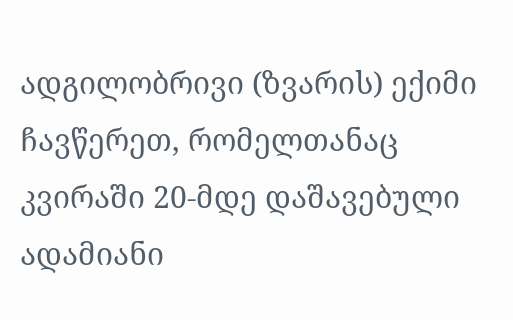ადგილობრივი (ზვარის) ექიმი ჩავწერეთ, რომელთანაც კვირაში 20-მდე დაშავებული ადამიანი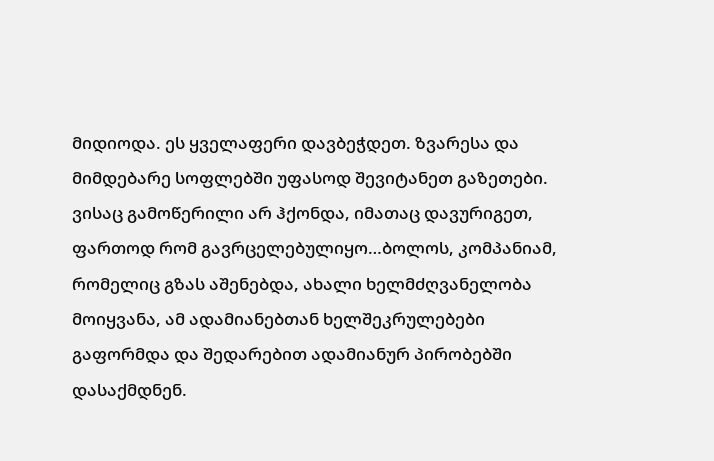მიდიოდა. ეს ყველაფერი დავბეჭდეთ. ზვარესა და მიმდებარე სოფლებში უფასოდ შევიტანეთ გაზეთები. ვისაც გამოწერილი არ ჰქონდა, იმათაც დავურიგეთ, ფართოდ რომ გავრცელებულიყო…ბოლოს, კომპანიამ, რომელიც გზას აშენებდა, ახალი ხელმძღვანელობა მოიყვანა, ამ ადამიანებთან ხელშეკრულებები გაფორმდა და შედარებით ადამიანურ პირობებში დასაქმდნენ.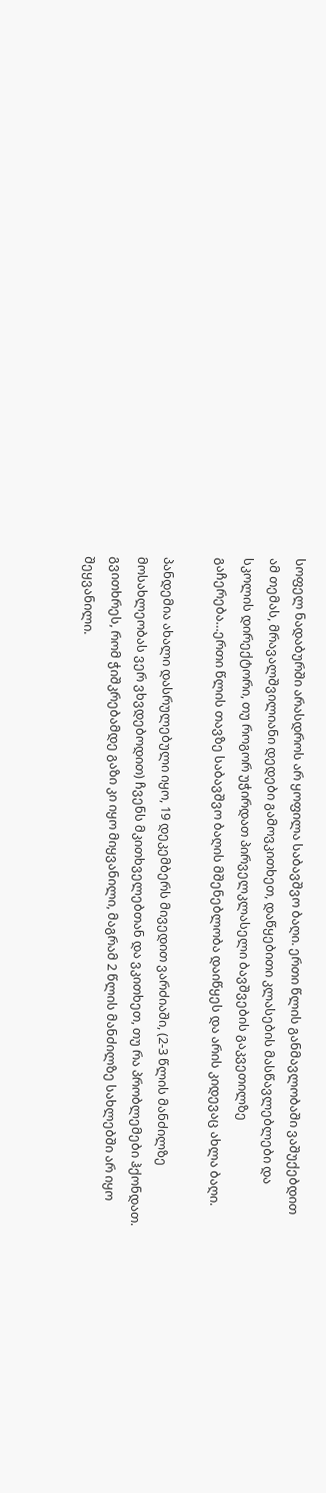სოფელ ნადაბურში არასდროს არ ყოფილა საბავშვო ბაღი. ერთი წლის განმავლობაში ვაშუქებდით ამ თემას, მრავალშვილიანი დედები გამოვკითხეთ, დაწყებითი კლასების მასწავლებლები და სკოლის დირექტორი, თუ როგორ უჭირდათ პირველკლასელი ბავშვების გაკვეთილზე გაჩერება…ერთი წლის თავზე საბავშვო ბაღის მშენებლობა დაიწყეს და არის კიდევაც ახლა ბაღი.

პანდემია ახალი დასრულებული იყო, 19 დეკემბერს მივედით ვარძიაში, (2-3 წლის მანძილზე მოსახლეობას ვერ ვხვდებოდით) ჩვენს მკითხველებთან და ვკითხეთ, თუ რა პრობლემები ჰქონდათ. გვითხრეს, რომ ჭიშკრებამდე გაზი კი იყო მიყვანილი, მაგრამ 2 წლის მანძილზე სახლებში არ იყო შეყვანილი.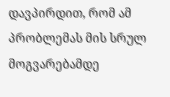დავპირდით, რომ ამ პრობლემას მის სრულ მოგვარებამდე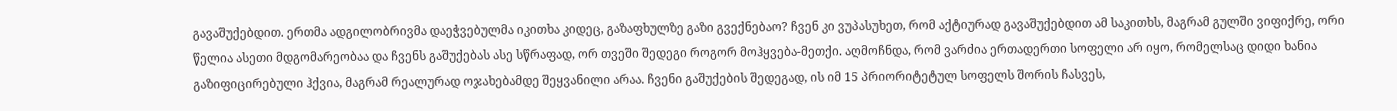გავაშუქებდით. ერთმა ადგილობრივმა დაეჭვებულმა იკითხა კიდეც, გაზაფხულზე გაზი გვექნებაო? ჩვენ კი ვუპასუხეთ, რომ აქტიურად გავაშუქებდით ამ საკითხს, მაგრამ გულში ვიფიქრე, ორი წელია ასეთი მდგომარეობაა და ჩვენს გაშუქებას ასე სწრაფად, ორ თვეში შედეგი როგორ მოჰყვება-მეთქი. აღმოჩნდა, რომ ვარძია ერთადერთი სოფელი არ იყო, რომელსაც დიდი ხანია გაზიფიცირებული ჰქვია, მაგრამ რეალურად ოჯახებამდე შეყვანილი არაა. ჩვენი გაშუქების შედეგად, ის იმ 15 პრიორიტეტულ სოფელს შორის ჩასვეს,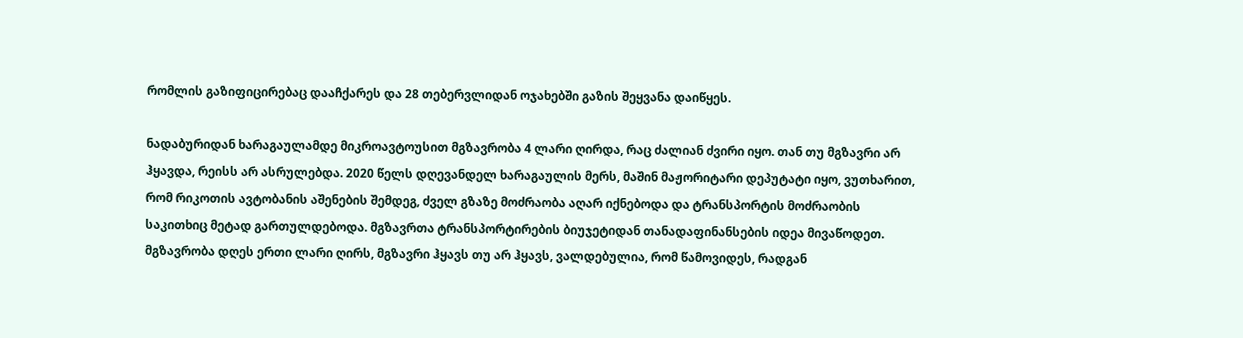რომლის გაზიფიცირებაც დააჩქარეს და 28 თებერვლიდან ოჯახებში გაზის შეყვანა დაიწყეს.

ნადაბურიდან ხარაგაულამდე მიკროავტოუსით მგზავრობა 4 ლარი ღირდა, რაც ძალიან ძვირი იყო. თან თუ მგზავრი არ ჰყავდა, რეისს არ ასრულებდა. 2020 წელს დღევანდელ ხარაგაულის მერს, მაშინ მაჟორიტარი დეპუტატი იყო, ვუთხარით, რომ რიკოთის ავტობანის აშენების შემდეგ, ძველ გზაზე მოძრაობა აღარ იქნებოდა და ტრანსპორტის მოძრაობის საკითხიც მეტად გართულდებოდა. მგზავრთა ტრანსპორტირების ბიუჯეტიდან თანადაფინანსების იდეა მივაწოდეთ. მგზავრობა დღეს ერთი ლარი ღირს, მგზავრი ჰყავს თუ არ ჰყავს, ვალდებულია, რომ წამოვიდეს, რადგან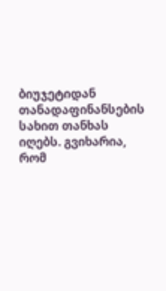ბიუჯეტიდან თანადაფინანსების სახით თანხას იღებს. გვიხარია, რომ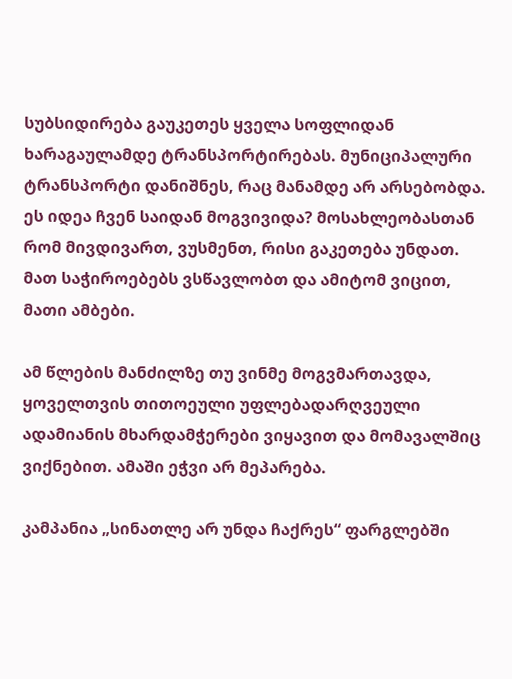სუბსიდირება გაუკეთეს ყველა სოფლიდან ხარაგაულამდე ტრანსპორტირებას. მუნიციპალური ტრანსპორტი დანიშნეს, რაც მანამდე არ არსებობდა. ეს იდეა ჩვენ საიდან მოგვივიდა? მოსახლეობასთან რომ მივდივართ, ვუსმენთ, რისი გაკეთება უნდათ. მათ საჭიროებებს ვსწავლობთ და ამიტომ ვიცით, მათი ამბები.

ამ წლების მანძილზე თუ ვინმე მოგვმართავდა, ყოველთვის თითოეული უფლებადარღვეული ადამიანის მხარდამჭერები ვიყავით და მომავალშიც ვიქნებით. ამაში ეჭვი არ მეპარება.

კამპანია „სინათლე არ უნდა ჩაქრეს“ ფარგლებში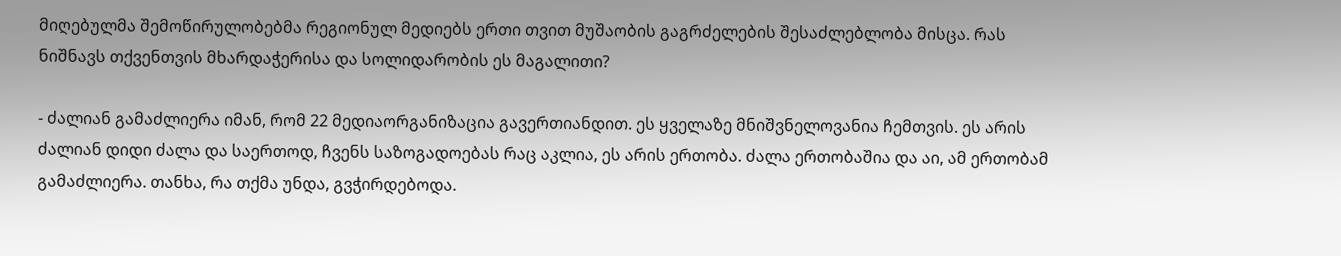მიღებულმა შემოწირულობებმა რეგიონულ მედიებს ერთი თვით მუშაობის გაგრძელების შესაძლებლობა მისცა. რას ნიშნავს თქვენთვის მხარდაჭერისა და სოლიდარობის ეს მაგალითი?

- ძალიან გამაძლიერა იმან, რომ 22 მედიაორგანიზაცია გავერთიანდით. ეს ყველაზე მნიშვნელოვანია ჩემთვის. ეს არის ძალიან დიდი ძალა და საერთოდ, ჩვენს საზოგადოებას რაც აკლია, ეს არის ერთობა. ძალა ერთობაშია და აი, ამ ერთობამ გამაძლიერა. თანხა, რა თქმა უნდა, გვჭირდებოდა.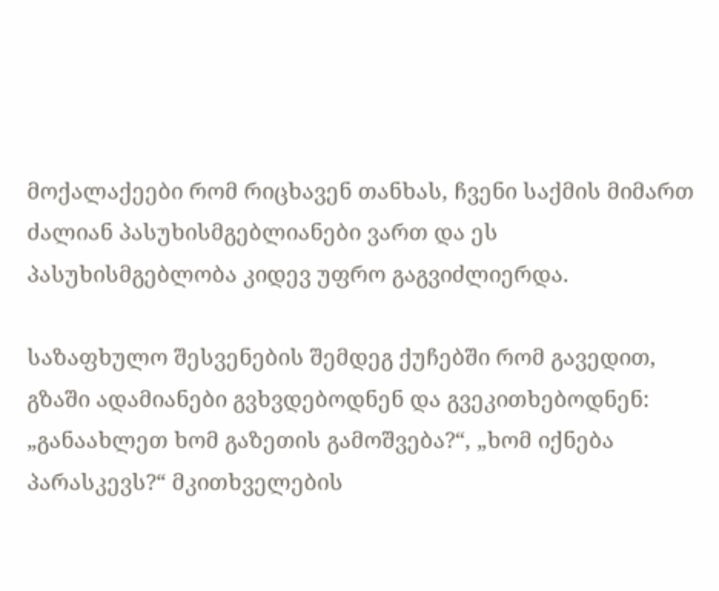მოქალაქეები რომ რიცხავენ თანხას, ჩვენი საქმის მიმართ ძალიან პასუხისმგებლიანები ვართ და ეს პასუხისმგებლობა კიდევ უფრო გაგვიძლიერდა.

საზაფხულო შესვენების შემდეგ ქუჩებში რომ გავედით, გზაში ადამიანები გვხვდებოდნენ და გვეკითხებოდნენ: „განაახლეთ ხომ გაზეთის გამოშვება?“, „ხომ იქნება პარასკევს?“ მკითხველების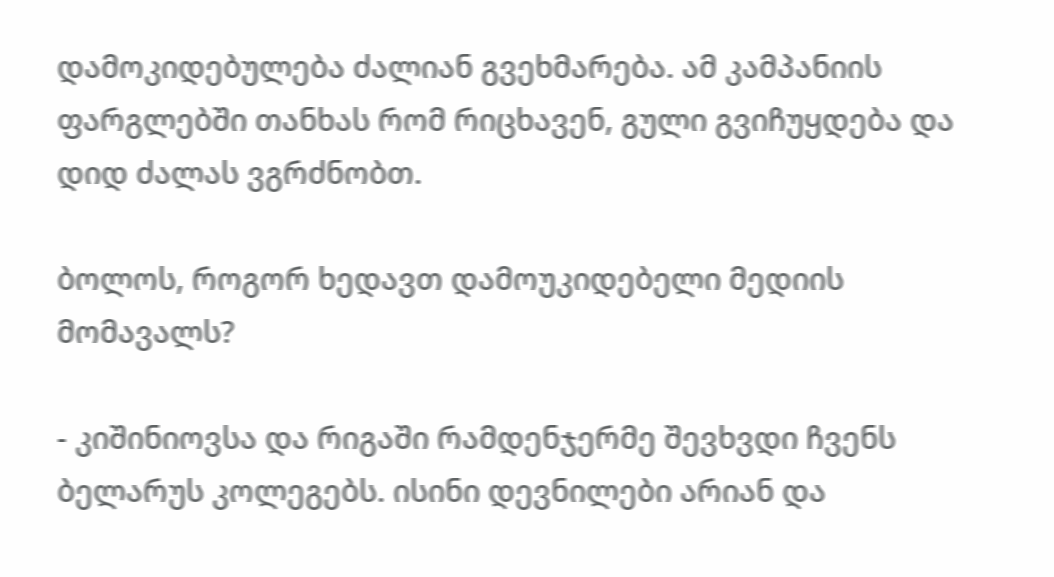დამოკიდებულება ძალიან გვეხმარება. ამ კამპანიის ფარგლებში თანხას რომ რიცხავენ, გული გვიჩუყდება და დიდ ძალას ვგრძნობთ.

ბოლოს, როგორ ხედავთ დამოუკიდებელი მედიის მომავალს?

- კიშინიოვსა და რიგაში რამდენჯერმე შევხვდი ჩვენს ბელარუს კოლეგებს. ისინი დევნილები არიან და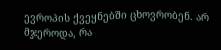ევროპის ქვეყნებში ცხოვრობენ. არ მჯეროდა, რა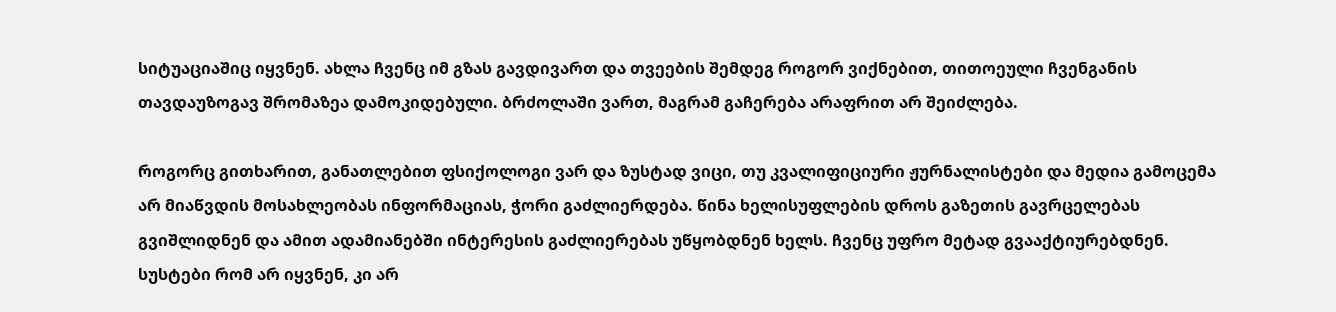სიტუაციაშიც იყვნენ. ახლა ჩვენც იმ გზას გავდივართ და თვეების შემდეგ როგორ ვიქნებით, თითოეული ჩვენგანის თავდაუზოგავ შრომაზეა დამოკიდებული. ბრძოლაში ვართ, მაგრამ გაჩერება არაფრით არ შეიძლება.

როგორც გითხარით, განათლებით ფსიქოლოგი ვარ და ზუსტად ვიცი, თუ კვალიფიციური ჟურნალისტები და მედია გამოცემა არ მიაწვდის მოსახლეობას ინფორმაციას, ჭორი გაძლიერდება. წინა ხელისუფლების დროს გაზეთის გავრცელებას გვიშლიდნენ და ამით ადამიანებში ინტერესის გაძლიერებას უწყობდნენ ხელს. ჩვენც უფრო მეტად გვააქტიურებდნენ. სუსტები რომ არ იყვნენ, კი არ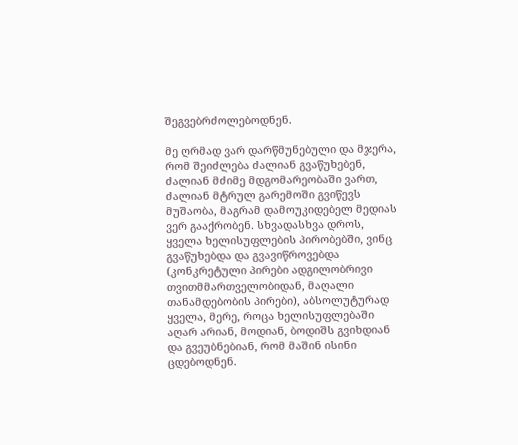შეგვებრძოლებოდნენ.

მე ღრმად ვარ დარწმუნებული და მჯერა, რომ შეიძლება ძალიან გვაწუხებენ, ძალიან მძიმე მდგომარეობაში ვართ, ძალიან მტრულ გარემოში გვიწევს მუშაობა, მაგრამ დამოუკიდებელ მედიას ვერ გააქრობენ. სხვადასხვა დროს, ყველა ხელისუფლების პირობებში, ვინც გვაწუხებდა და გვავიწროვებდა (კონკრეტული პირები ადგილობრივი თვითმმართველობიდან, მაღალი თანამდებობის პირები), აბსოლუტურად ყველა, მერე, როცა ხელისუფლებაში აღარ არიან, მოდიან, ბოდიშს გვიხდიან და გვეუბნებიან, რომ მაშინ ისინი ცდებოდნენ.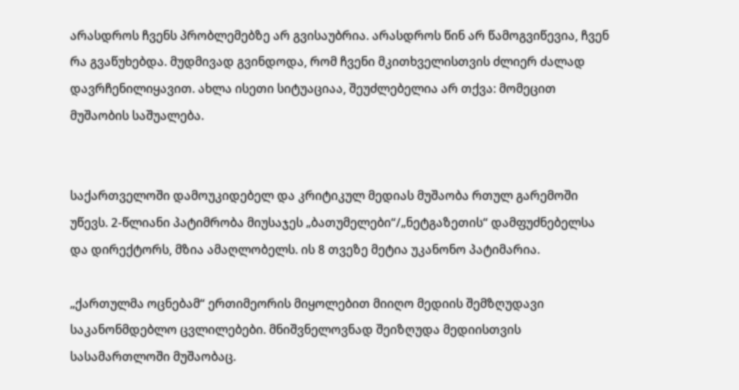არასდროს ჩვენს პრობლემებზე არ გვისაუბრია. არასდროს წინ არ წამოგვიწევია, ჩვენ რა გვაწუხებდა. მუდმივად გვინდოდა, რომ ჩვენი მკითხველისთვის ძლიერ ძალად დავრჩენილიყავით. ახლა ისეთი სიტუაციაა, შეუძლებელია არ თქვა: მომეცით მუშაობის საშუალება.


საქართველოში დამოუკიდებელ და კრიტიკულ მედიას მუშაობა რთულ გარემოში უწევს. 2-წლიანი პატიმრობა მიუსაჯეს „ბათუმელები“/„ნეტგაზეთის“ დამფუძნებელსა და დირექტორს, მზია ამაღლობელს. ის 8 თვეზე მეტია უკანონო პატიმარია.

„ქართულმა ოცნებამ“ ერთიმეორის მიყოლებით მიიღო მედიის შემზღუდავი საკანონმდებლო ცვლილებები. მნიშვნელოვნად შეიზღუდა მედიისთვის სასამართლოში მუშაობაც.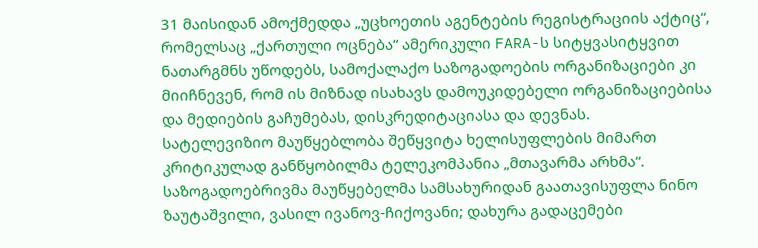31 მაისიდან ამოქმედდა „უცხოეთის აგენტების რეგისტრაციის აქტიც“, რომელსაც „ქართული ოცნება“ ამერიკული FARA-ს სიტყვასიტყვით ნათარგმნს უწოდებს, სამოქალაქო საზოგადოების ორგანიზაციები კი მიიჩნევენ, რომ ის მიზნად ისახავს დამოუკიდებელი ორგანიზაციებისა და მედიების გაჩუმებას, დისკრედიტაციასა და დევნას.
სატელევიზიო მაუწყებლობა შეწყვიტა ხელისუფლების მიმართ კრიტიკულად განწყობილმა ტელეკომპანია „მთავარმა არხმა“.
საზოგადოებრივმა მაუწყებელმა სამსახურიდან გაათავისუფლა ნინო ზაუტაშვილი, ვასილ ივანოვ-ჩიქოვანი; დახურა გადაცემები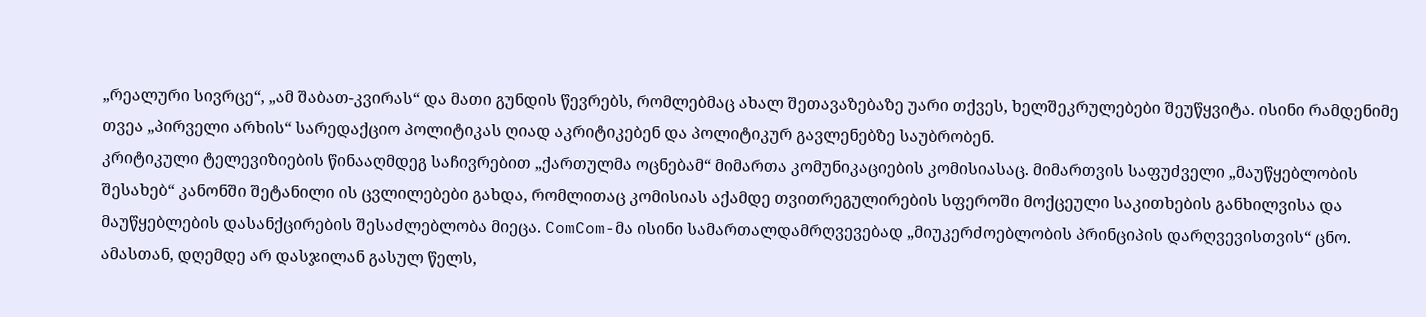„რეალური სივრცე“, „ამ შაბათ-კვირას“ და მათი გუნდის წევრებს, რომლებმაც ახალ შეთავაზებაზე უარი თქვეს, ხელშეკრულებები შეუწყვიტა. ისინი რამდენიმე თვეა „პირველი არხის“ სარედაქციო პოლიტიკას ღიად აკრიტიკებენ და პოლიტიკურ გავლენებზე საუბრობენ.
კრიტიკული ტელევიზიების წინააღმდეგ საჩივრებით „ქართულმა ოცნებამ“ მიმართა კომუნიკაციების კომისიასაც. მიმართვის საფუძველი „მაუწყებლობის შესახებ“ კანონში შეტანილი ის ცვლილებები გახდა, რომლითაც კომისიას აქამდე თვითრეგულირების სფეროში მოქცეული საკითხების განხილვისა და მაუწყებლების დასანქცირების შესაძლებლობა მიეცა. ComCom-მა ისინი სამართალდამრღვევებად „მიუკერძოებლობის პრინციპის დარღვევისთვის“ ცნო.
ამასთან, დღემდე არ დასჯილან გასულ წელს,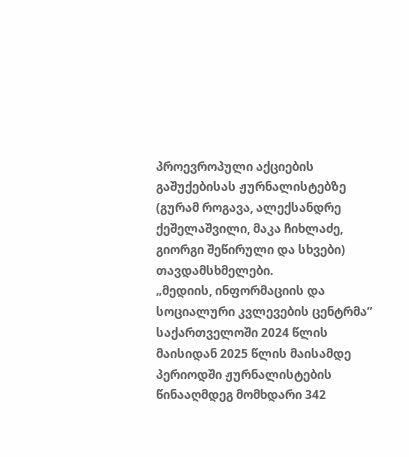პროევროპული აქციების გაშუქებისას ჟურნალისტებზე (გურამ როგავა, ალექსანდრე ქეშელაშვილი, მაკა ჩიხლაძე, გიორგი შეწირული და სხვები) თავდამსხმელები.
„მედიის, ინფორმაციის და სოციალური კვლევების ცენტრმა” საქართველოში 2024 წლის მაისიდან 2025 წლის მაისამდე პერიოდში ჟურნალისტების წინააღმდეგ მომხდარი 342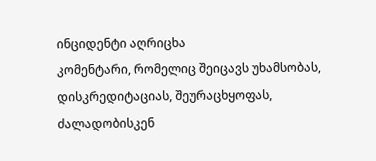ინციდენტი აღრიცხა
კომენტარი, რომელიც შეიცავს უხამსობას, დისკრედიტაციას, შეურაცხყოფას, ძალადობისკენ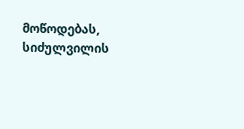მოწოდებას, სიძულვილის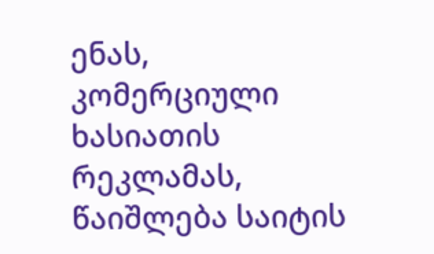ენას, კომერციული ხასიათის რეკლამას, წაიშლება საიტის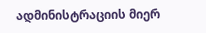ადმინისტრაციის მიერ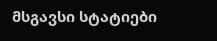მსგავსი სტატიები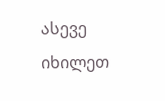ასევე იხილეთ